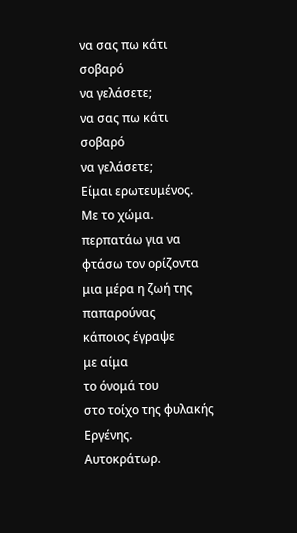να σας πω κάτι σοβαρό
να γελάσετε;
να σας πω κάτι σοβαρό
να γελάσετε;
Είμαι ερωτευμένος.
Με το χώμα.
περπατάω για να φτάσω τον ορίζοντα
μια μέρα η ζωή της παπαρούνας
κάποιος έγραψε
με αίμα
το όνομά του
στο τοίχο της φυλακής
Εργένης.
Αυτοκράτωρ.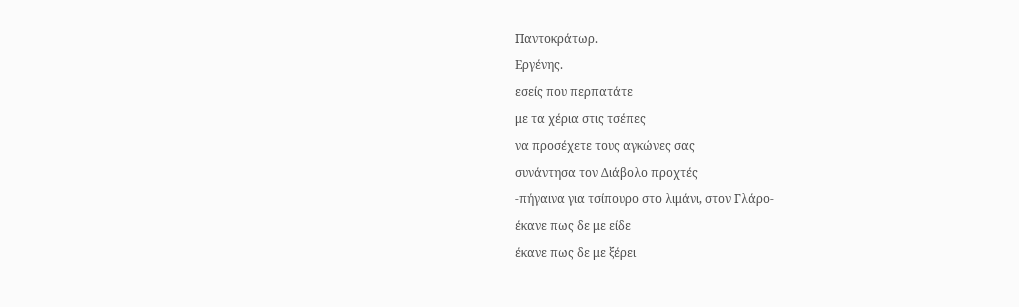Παντοκράτωρ.
Εργένης.
εσείς που περπατάτε
με τα χέρια στις τσέπες
να προσέχετε τους αγκώνες σας
συνάντησα τον Διάβολο προχτές
-πήγαινα για τσίπουρο στο λιμάνι, στον Γλάρο-
έκανε πως δε με είδε
έκανε πως δε με ξέρει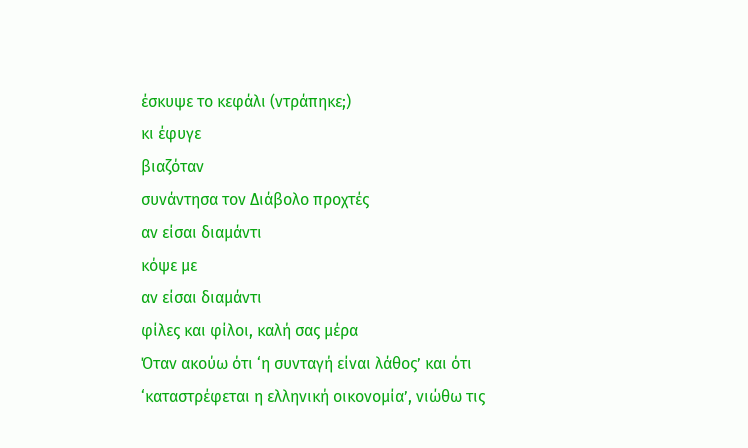έσκυψε το κεφάλι (ντράπηκε;)
κι έφυγε
βιαζόταν
συνάντησα τον Διάβολο προχτές
αν είσαι διαμάντι
κόψε με
αν είσαι διαμάντι
φίλες και φίλοι, καλή σας μέρα
Όταν ακούω ότι ‘η συνταγή είναι λάθος’ και ότι ‘καταστρέφεται η ελληνική οικονομία’, νιώθω τις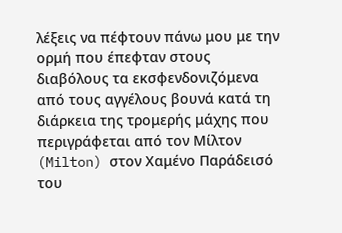λέξεις να πέφτουν πάνω μου με την ορμή που έπεφταν στους διαβόλους τα εκσφενδονιζόμενα από τους αγγέλους βουνά κατά τη διάρκεια της τρομερής μάχης που περιγράφεται από τον Μίλτον (Milton) στον Χαμένο Παράδεισό του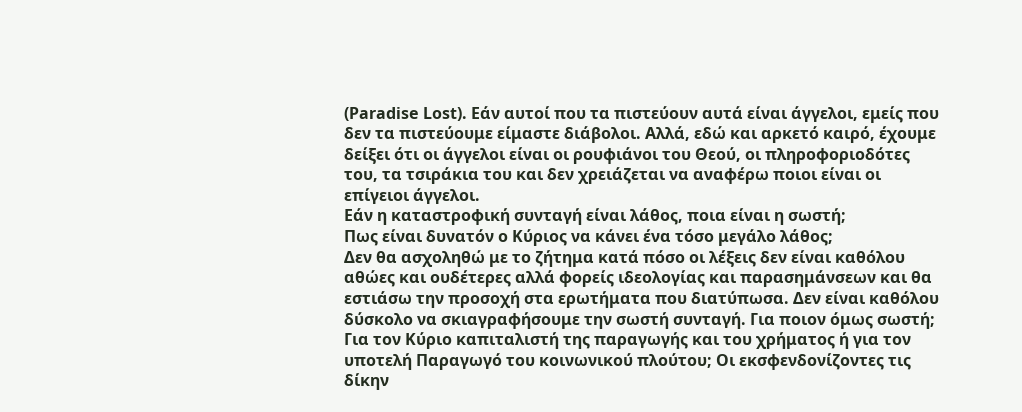(Paradise Lost). Εάν αυτοί που τα πιστεύουν αυτά είναι άγγελοι, εμείς που δεν τα πιστεύουμε είμαστε διάβολοι. Αλλά, εδώ και αρκετό καιρό, έχουμε δείξει ότι οι άγγελοι είναι οι ρουφιάνοι του Θεού, οι πληροφοριοδότες του, τα τσιράκια του και δεν χρειάζεται να αναφέρω ποιοι είναι οι επίγειοι άγγελοι.
Εάν η καταστροφική συνταγή είναι λάθος, ποια είναι η σωστή;
Πως είναι δυνατόν ο Κύριος να κάνει ένα τόσο μεγάλο λάθος;
Δεν θα ασχοληθώ με το ζήτημα κατά πόσο οι λέξεις δεν είναι καθόλου αθώες και ουδέτερες αλλά φορείς ιδεολογίας και παρασημάνσεων και θα εστιάσω την προσοχή στα ερωτήματα που διατύπωσα. Δεν είναι καθόλου δύσκολο να σκιαγραφήσουμε την σωστή συνταγή. Για ποιον όμως σωστή; Για τον Κύριο καπιταλιστή της παραγωγής και του χρήματος ή για τον υποτελή Παραγωγό του κοινωνικού πλούτου; Οι εκσφενδονίζοντες τις δίκην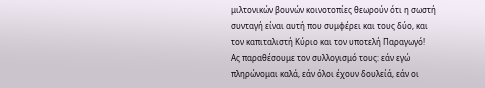μιλτονικών βουνών κοινοτοπίες θεωρούν ότι η σωστή συνταγή είναι αυτή που συμφέρει και τους δύο, και τον καπιταλιστή Κύριο και τον υποτελή Παραγωγό!
Ας παραθέσουμε τον συλλογισμό τους: εάν εγώ πληρώνομαι καλά, εάν όλοι έχουν δουλείά, εάν οι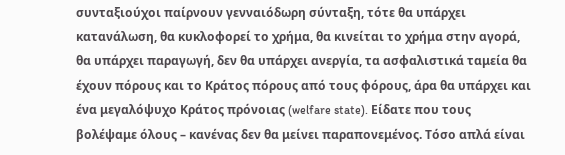συνταξιούχοι παίρνουν γενναιόδωρη σύνταξη, τότε θα υπάρχει κατανάλωση, θα κυκλοφορεί το χρήμα, θα κινείται το χρήμα στην αγορά, θα υπάρχει παραγωγή, δεν θα υπάρχει ανεργία, τα ασφαλιστικά ταμεία θα έχουν πόρους και το Κράτος πόρους από τους φόρους, άρα θα υπάρχει και ένα μεγαλόψυχο Κράτος πρόνοιας (welfare state). Είδατε που τους βολέψαμε όλους – κανένας δεν θα μείνει παραπονεμένος. Τόσο απλά είναι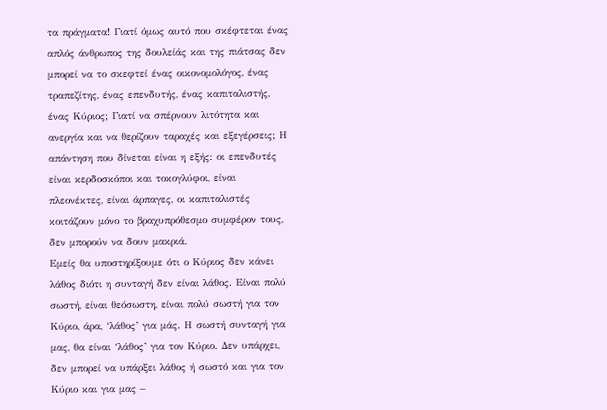τα πράγματα! Γιατί όμως αυτό που σκέφτεται ένας απλός άνθρωπος της δουλείάς και της πιάτσας δεν μπορεί να το σκεφτεί ένας οικονομολόγος, ένας τραπεζίτης, ένας επενδυτής, ένας καπιταλιστής, ένας Κύριος; Γιατί να σπέρνουν λιτότητα και ανεργία και να θερίζουν ταραχές και εξεγέρσεις; Η απάντηση που δίνεται είναι η εξής: οι επενδυτές είναι κερδοσκόποι και τοκογλύφοι, είναι πλεονέκτες, είναι άρπαγες, οι καπιταλιστές κοιτάζουν μόνο το βραχυπρόθεσμο συμφέρον τους, δεν μπορούν να δουν μακριά.
Εμείς θα υποστηρίξουμε ότι ο Κύριος δεν κάνει λάθος διότι η συνταγή δεν είναι λάθος. Είναι πολύ σωστή, είναι θεόσωστη, είναι πολύ σωστή για τον Κύριο, άρα, ‘λάθος’ για μάς. Η σωστή συνταγή για μας, θα είναι ‘λάθος’ για τον Κύριο. Δεν υπάρχει, δεν μπορεί να υπάρξει λάθος ή σωστό και για τον Κύριο και για μας –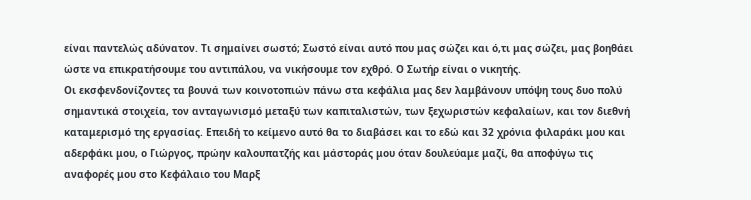είναι παντελώς αδύνατον. Τι σημαίνει σωστό; Σωστό είναι αυτό που μας σώζει και ό,τι μας σώζει, μας βοηθάει ώστε να επικρατήσουμε του αντιπάλου, να νικήσουμε τον εχθρό. Ο Σωτήρ είναι ο νικητής.
Οι εκσφενδονίζοντες τα βουνά των κοινοτοπιών πάνω στα κεφάλια μας δεν λαμβάνουν υπόψη τους δυο πολύ σημαντικά στοιχεία, τον ανταγωνισμό μεταξύ των καπιταλιστών, των ξεχωριστών κεφαλαίων, και τον διεθνή καταμερισμό της εργασίας. Επειδή το κείμενο αυτό θα το διαβάσει και το εδώ και 32 χρόνια φιλαράκι μου και αδερφάκι μου, ο Γιώργος, πρώην καλουπατζής και μάστοράς μου όταν δουλεύαμε μαζί, θα αποφύγω τις αναφορές μου στο Κεφάλαιο του Μαρξ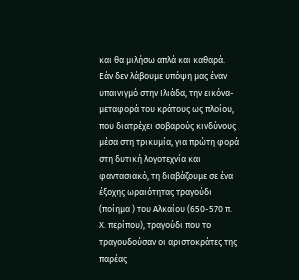και θα μιλήσω απλά και καθαρά.
Εάν δεν λάβουμε υπόψη μας έναν υπαινιγμό στην Ιλιάδα, την εικόνα-μεταφορά του κράτους ως πλοίου, που διατρέχει σοβαρούς κινδύνους μέσα στη τρικυμία, για πρώτη φορά στη δυτική λογοτεχνία και φαντασιακό, τη διαβάζουμε σε ένα έξοχης ωραιότητας τραγούδι (ποίημα ) του Αλκαίου (650-570 π. Χ. περίπου), τραγούδι που το τραγουδούσαν οι αριστοκράτες της παρέας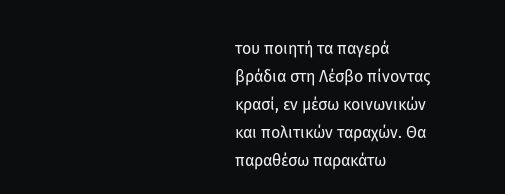του ποιητή τα παγερά βράδια στη Λέσβο πίνοντας κρασί, εν μέσω κοινωνικών και πολιτικών ταραχών. Θα παραθέσω παρακάτω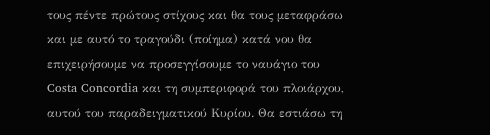τους πέντε πρώτους στίχους και θα τους μεταφράσω και με αυτό το τραγούδι (ποίημα) κατά νου θα επιχειρήσουμε να προσεγγίσουμε το ναυάγιο του Costa Concordia και τη συμπεριφορά του πλοιάρχου, αυτού του παραδειγματικού Κυρίου. Θα εστιάσω τη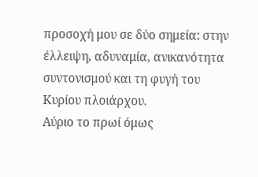προσοχή μου σε δύο σημεία: στην έλλειψη, αδυναμία, ανικανότητα συντονισμού και τη φυγή του Κυρίου πλοιάρχου.
Αύριο το πρωί όμως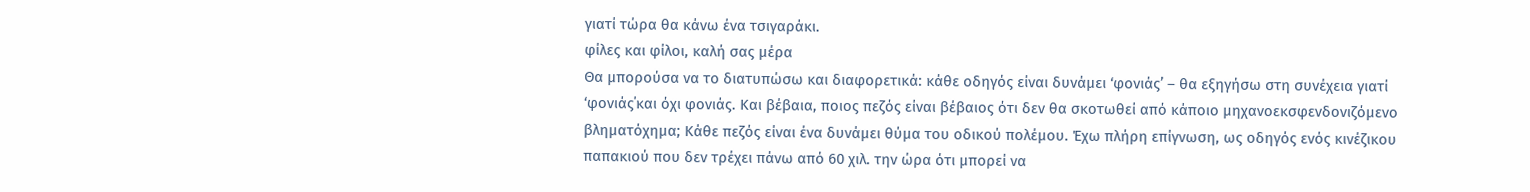γιατί τώρα θα κάνω ένα τσιγαράκι.
φίλες και φίλοι, καλή σας μέρα
Θα μπορούσα να το διατυπώσω και διαφορετικά: κάθε οδηγός είναι δυνάμει ‘φονιάς’ – θα εξηγήσω στη συνέχεια γιατί ‘φονιάς΄και όχι φονιάς. Και βέβαια, ποιος πεζός είναι βέβαιος ότι δεν θα σκοτωθεί από κάποιο μηχανοεκσφενδονιζόμενο βληματόχημα; Κάθε πεζός είναι ένα δυνάμει θύμα του οδικού πολέμου. Έχω πλήρη επίγνωση, ως οδηγός ενός κινέζικου παπακιού που δεν τρέχει πάνω από 60 χιλ. την ώρα ότι μπορεί να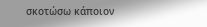σκοτώσω κάποιον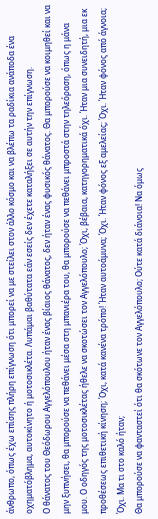άνθρωπο, όπως έχω επίσης πλήρη επίγνωση ότι μπορεί να με στείλει στον άλλο κόσμο και να βλέπω τα ραδίκια ανάποδα ένα οχηματόβλημα, αυτοκίνητο ή μοτοσικλέτα. Λυπάμαι βαθύτατα εάν εσείς δεν έχετε καταλήξει σε αυτήν την επίγνωση.
Ο θάνατος του Θεόδωρου Αγγελόπουλου ήταν ένας βίαιος θάνατος, δεν ήταν ένας φυσικός θάνατος. Θα μπορούσε να κοιμηθεί και να μην ξυπνήσει, θα μπορούσε να πεθάνει μέσα στη μπανιέρα του, θα μπορούσε να πεθάνει μπροστά στην τηλεόραση, όπως η μάνα μου. Ο οδηγός της μοτοσικλέτας ήθελε να σκοτώσει τον Αγγελόπουλο; Όχι, βέβαια, κατηγορηματικά όχι. Ήταν μια συνειδητή, μια εκ προθέσεως επιθετική κίνηση; Όχι, κατά κανένα τρόπο! Ήταν αυτοάμυνα; Όχι. Ήταν φόνος εξ αμελείας; Όχι. Ήταν φόνος από άγνοια; Όχι. Μα τι στο καλό ήταν;
Θα μπορούσε να φανταστεί ότι θα σκότωνε τον Αγγελόπουλο; Ούτε κατά διάνοια! Να όμως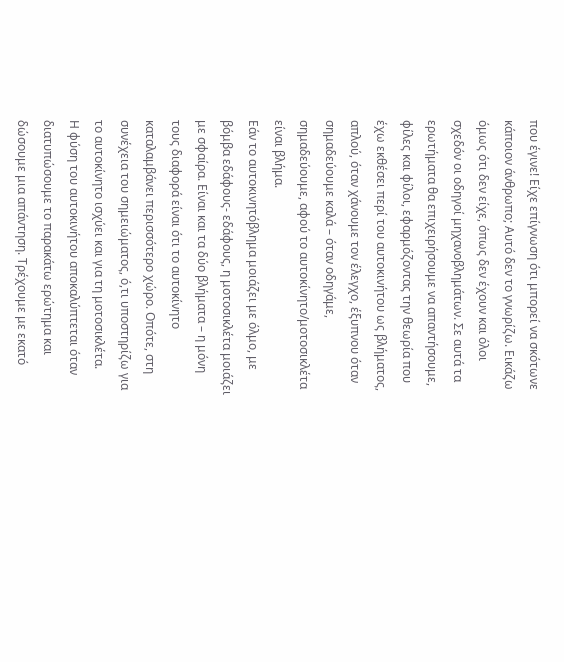που έγινε! Είχε επίγνωση ότι μπορεί να σκότωνε κάποιον άνθρωπο; Αυτό δεν το γνωρίζω. Εικάζω όμως ότι δεν είχε, όπως δεν έχουν και όλοι σχεδόν οι οδηγοί μηχανοβλημάτων. Σε αυτά τα ερωτήματα θα επιχειρήσουμε να απαντήσουμε, φίλες και φίλοι, εφαρμόζοντας την θεωρία που έχω εκθέσει περί του αυτοκινήτου ως βλήματος, απλού, όταν χάνουμε τον έλεγχο, έξυπνου όταν σημαδεύουμε καλά – όταν οδηγάμε, σημαδεύουμε, αφού το αυτοκίνητο/μοτοσικλέτα είναι βλήμα.
Εάν το αυτοκινητόβλημα μοιάζει με όλμο, με βόμβα εδάφους- εδάφους, η μοτοσικλέτα μοιάζει με σφαίρα. Είναι και τα δύο βλήματα – η μόνη τους διαφορά είναι ότι το αυτοκίνητο καταλαμβάνει περισσότερο χώρο. Οπότε, στη συνέχεια του σημειώματος, ό,τι υποστηρίζω για το αυτοκίνητο ισχύει και για τη μοτοσικλέτα.
Η φύση του αυτοκινήτου αποκαλύπτεται όταν διατυπώσουμε το παρακάτω ερώτημα και δώσουμε μια απάντηση. Τρέχουμε με εκατό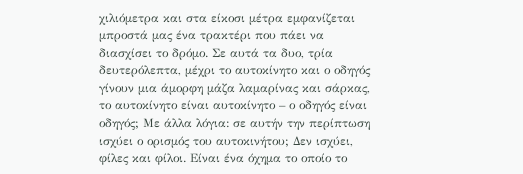χιλιόμετρα και στα είκοσι μέτρα εμφανίζεται μπροστά μας ένα τρακτέρι που πάει να διασχίσει το δρόμο. Σε αυτά τα δυο, τρία δευτερόλεπτα, μέχρι το αυτοκίνητο και ο οδηγός γίνουν μια άμορφη μάζα λαμαρίνας και σάρκας, το αυτοκίνητο είναι αυτοκίνητο – ο οδηγός είναι οδηγός; Με άλλα λόγια: σε αυτήν την περίπτωση ισχύει ο ορισμός του αυτοκινήτου; Δεν ισχύει, φίλες και φίλοι. Είναι ένα όχημα το οποίο το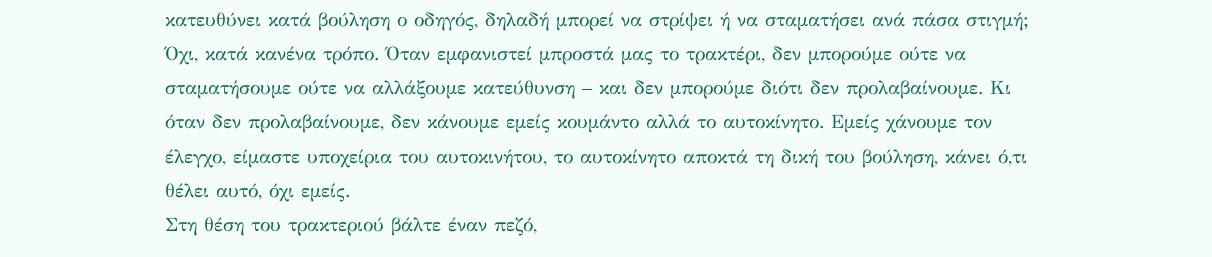κατευθύνει κατά βούληση ο οδηγός, δηλαδή μπορεί να στρίψει ή να σταματήσει ανά πάσα στιγμή; Όχι, κατά κανένα τρόπο. Όταν εμφανιστεί μπροστά μας το τρακτέρι, δεν μπορούμε ούτε να σταματήσουμε ούτε να αλλάξουμε κατεύθυνση – και δεν μπορούμε διότι δεν προλαβαίνουμε. Κι όταν δεν προλαβαίνουμε, δεν κάνουμε εμείς κουμάντο αλλά το αυτοκίνητο. Εμείς χάνουμε τον έλεγχο, είμαστε υποχείρια του αυτοκινήτου, το αυτοκίνητο αποκτά τη δική του βούληση, κάνει ό,τι θέλει αυτό, όχι εμείς.
Στη θέση του τρακτεριού βάλτε έναν πεζό,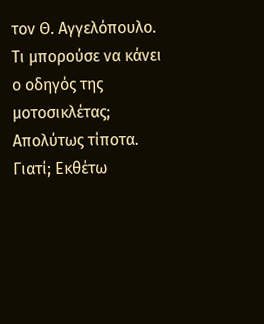τον Θ. Αγγελόπουλο. Τι μπορούσε να κάνει ο οδηγός της μοτοσικλέτας; Απολύτως τίποτα. Γιατί; Εκθέτω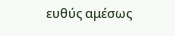ευθύς αμέσως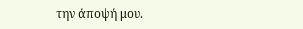την άποψή μου.